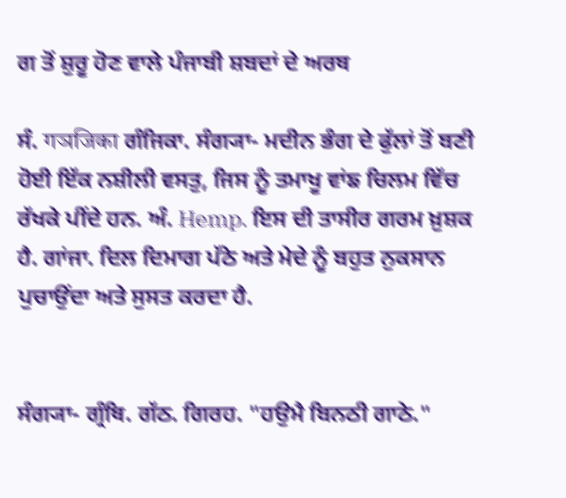ਗ ਤੋਂ ਸ਼ੁਰੂ ਹੋਣ ਵਾਲੇ ਪੰਜਾਬੀ ਸ਼ਬਦਾਂ ਦੇ ਅਰਥ

ਸੰ. गञजिका ਗੰਜਿਕਾ. ਸੰਗ੍ਯਾ- ਮਦੀਨ ਭੰਗ ਦੇ ਫੁੱਲਾਂ ਤੋਂ ਬਣੀ ਹੋਈ ਇੱਕ ਨਸ਼ੀਲੀ ਵਸਤੁ, ਜਿਸ ਨੂੰ ਤਮਾਖੂ ਵਾਂਙ ਚਿਲਮ ਵਿੱਚ ਰੱਖਕੇ ਪੀਂਦੇ ਹਨ. ਅੰ. Hemp. ਇਸ ਦੀ ਤਾਸੀਰ ਗਰਮ ਖ਼ੁਸ਼ਕ ਹੈ. ਗਾਂਜਾ. ਦਿਲ ਦਿਮਾਗ ਪੱਠੇ ਅਤੇ ਮੇਦੇ ਨੂੰ ਬਹੁਤ ਨੁਕਸਾਨ ਪੁਚਾਉਂਦਾ ਅਤੇ ਸੁਸਤ ਕਰਦਾ ਹੈ.


ਸੰਗ੍ਯਾ- ਗ੍ਰੰਥਿ. ਗੱਠ. ਗਿਰਹ. "ਹਉਮੈ ਬਿਨਠੀ ਗਾਠੇ."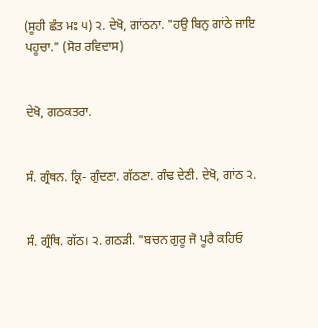(ਸੂਹੀ ਛੰਤ ਮਃ ੫) ੨. ਦੇਖੋ, ਗਾਂਠਨਾ. "ਹਉ ਬਿਨੁ ਗਾਂਠੇ ਜਾਇ ਪਹੂਚਾ." (ਸੋਰ ਰਵਿਦਾਸ)


ਦੇਖੋ, ਗਠਕਤਰਾ.


ਸੰ. ਗ੍ਰੰਥਨ. ਕ੍ਰਿ- ਗੁੰਦਣਾ. ਗੱਠਣਾ. ਗੰਢ ਦੇਣੀ. ਦੇਖੋ, ਗਾਂਠ ੨.


ਸੰ. ਗ੍ਰੰਥਿ. ਗੱਠ। ੨. ਗਠੜੀ. "ਬਚਨ ਗੁਰੂ ਜੋ ਪੂਰੈ ਕਹਿਓ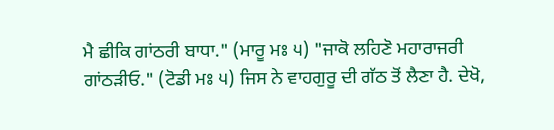ਮੈ ਛੀਕਿ ਗਾਂਠਰੀ ਬਾਧਾ." (ਮਾਰੂ ਮਃ ੫) "ਜਾਕੋ ਲਹਿਣੋ ਮਹਾਰਾਜਰੀ ਗਾਂਠੜੀਓ." (ਟੋਡੀ ਮਃ ੫) ਜਿਸ ਨੇ ਵਾਹਗੁਰੂ ਦੀ ਗੱਠ ਤੋਂ ਲੈਣਾ ਹੈ. ਦੇਖੋ,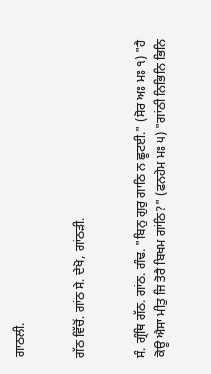ਗਾਠਲੀ.


ਗੱਠ ਵਿੱਚੋਂ. ਗਾਂਠ ਸੇ. ਦੇਖੋ, ਗਾਂਠੜੀ.


ਸੰ. ਗ੍ਰੰਥਿ ਗੱਠ. ਗਾਂਠ. ਗੰਢ. "ਬਿਨੁ ਗੁਰੁ ਗਾਠਿ ਨ ਛੂਟਈ." (ਸੋਰ ਅਃ ਮਃ ੧) "ਹੈ ਕੋਊ ਐਸਾ ਮੀਤੁ ਜਿ ਤੋਰੈ ਬਿਖਮ ਗਾਂਠਿ?" (ਫਨਹੇਮ ਮਃ ੫) "ਗਾਂਠੀ ਨਿਭਿਨਿ ਭਿਨਿ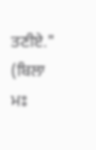ਤਣੀਏ." (ਬਿਲਾ ਮਃ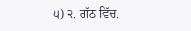੫) ੨. ਗੱਠ ਵਿੱਚ.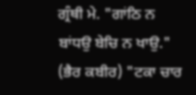ਗ੍ਰੰਥੀ ਮੇ. "ਗਾਂਠਿ ਨ ਬਾਂਧਉ ਬੇਚਿ ਨ ਖਾਉ." (ਭੈਰ ਕਬੀਰ) "ਟਕਾ ਚਾਰ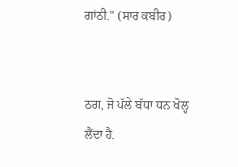ਗਾਂਠੀ." (ਸਾਰ ਕਬੀਰ)


ਠਗ, ਜੋ ਪੱਲੇ ਬੱਧਾ ਧਨ ਖੋਲ੍ਹ ਲੈਂਦਾ ਹੈ.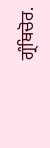ਗ੍ਰੰਥਿਚੋਰ.